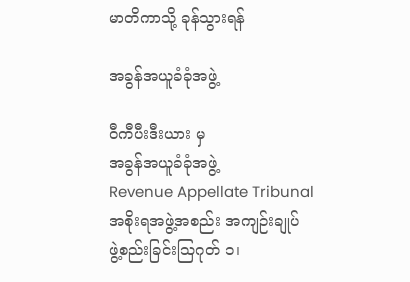မာတိကာသို့ ခုန်သွားရန်

အခွန်အယူခံခုံအဖွဲ့

ဝီကီပီးဒီးယား မှ
အခွန်အယူခံခုံအဖွဲ့
Revenue Appellate Tribunal
အစိုးရအဖွဲ့အစည်း အကျဉ်းချုပ်
ဖွဲ့စည်းခြင်းဩဂုတ် ၁၊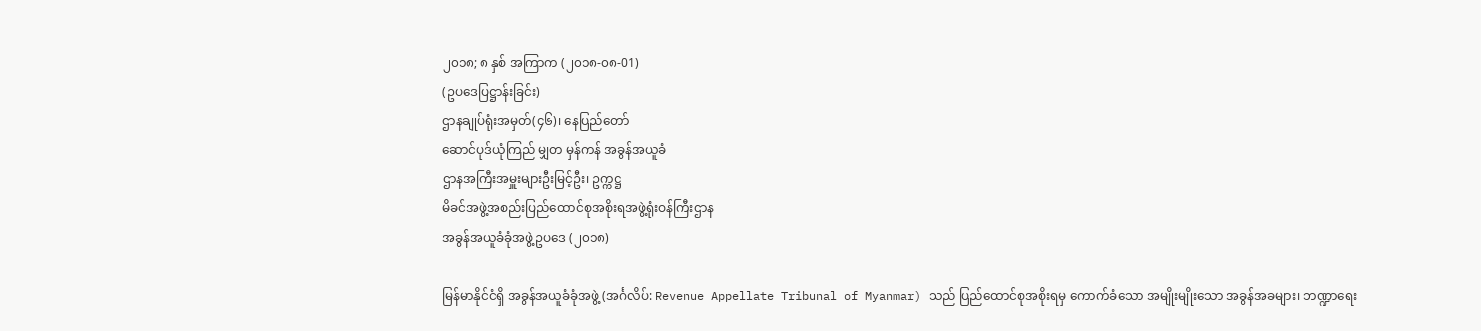၂၀၁၈; ၈ နှစ် အကြာက (၂၀၁၈-၀၈-01)
(ဥပဒေပြဋ္ဌာန်းခြင်း)
ဌာနချုပ်ရုံးအမှတ်(၄၆)၊ နေပြည်တော်
ဆောင်ပုဒ်ယုံကြည် မျှတ မှန်ကန် အခွန်အယူခံ
ဌာနအကြီးအမှူးများဦးမြင့်ဦး၊ ဥက္ကဋ္ဌ
မိခင်အဖွဲ့အစည်းပြည်ထောင်စုအစိုးရအဖွဲ့ရုံးဝန်ကြီးဌာန
အခွန်အယူခံခုံအဖွဲ့ဥပဒေ (၂၀၁၈)

မြန်မာနိုင်ငံရှိ အခွန်အယူခံခုံအဖွဲ့ (အင်္ဂလိပ်: Revenue Appellate Tribunal of Myanmar) သည် ပြည်ထောင်စုအစိုးရမှ ကောက်ခံသော အမျိုးမျိုးသော အခွန်အခများ၊ ဘဏ္ဍာရေး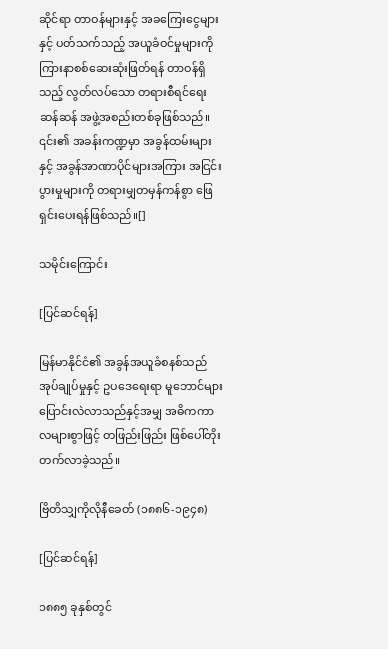ဆိုင်ရာ တာဝန်များနှင့် အခကြေးငွေများနှင့် ပတ်သက်သည့် အယူခံဝင်မှုများကို ကြားနာစစ်ဆေးဆုံးဖြတ်ရန် တာဝန်ရှိသည့် လွတ်လပ်သော တရားစီရင်ရေးဆန်ဆန် အဖွဲ့အစည်းတစ်ခုဖြစ်သည်။ ၎င်း၏ အခန်းကဏ္ဍမှာ အခွန်ထမ်းများနှင့် အခွန်အာဏာပိုင်များအကြား အငြင်းပွားမှုများကို တရားမျှတမှန်ကန်စွာ ဖြေရှင်းပေးရန်ဖြစ်သည်။[]

သမိုင်းကြောင်း

[ပြင်ဆင်ရန်]

မြန်မာနိုင်ငံ၏ အခွန်အယူခံစနစ်သည် အုပ်ချုပ်မှုနှင့် ဥပဒေရေးရာ မူဘောင်များ ပြောင်းလဲလာသည်နှင့်အမျှ အဓိကကာလများစွာဖြင့် တဖြည်းဖြည်း ဖြစ်ပေါ်တိုးတက်လာခဲ့သည်။

ဗြိတိသျှကိုလိုနီခေတ် (၁၈၈၆-၁၉၄၈)

[ပြင်ဆင်ရန်]

၁၈၈၅ ခုနှစ်တွင်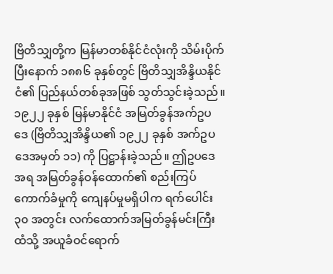ဗြိတိသျှတို့က မြန်မာတစ်နိုင်ငံလုံးကို သိမ်းပိုက်ပြီးနောက် ၁၈၈၆ ခုနှစ်တွင် ဗြိတိသျှအိန္ဒိယနိုင်ငံ၏ ပြည်နယ်တစ်ခုအဖြစ် သွတ်သွင်းခဲ့သည်။ ၁၉၂၂ ခုနှစ် မြန်မာနိုင်ငံ အမြတ်ခွန်အက်ဥပဒေ (ဗြိတိသျှအိန္ဒိယ၏ ၁၉၂၂ ခုနှစ် အက်ဥပဒေအမှတ် ၁၁) ကို ပြဋ္ဌာန်းခဲ့သည်။ ဤဥပဒေအရ အမြတ်ခွန်ဝန်ထောက်၏ စည်းကြပ်ကောက်ခံမှုကို ကျေနပ်မှုမရှိပါက ရက်ပေါင်း ၃၀ အတွင်း လက်ထောက်အမြတ်ခွန်မင်းကြီးထံသို့ အယူခံဝင်ရောက်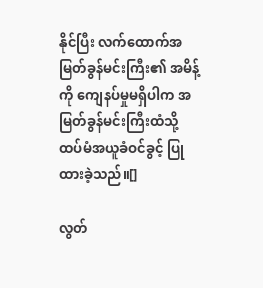နိုင်ပြီး လက်ထောက်အမြတ်ခွန်မင်းကြီး၏ အမိန့်ကို ကျေနပ်မှုမရှိပါက အမြတ်ခွန်မင်းကြီးထံသို့ ထပ်မံအယူခံဝင်ခွင့် ပြုထားခဲ့သည်။[]

လွတ်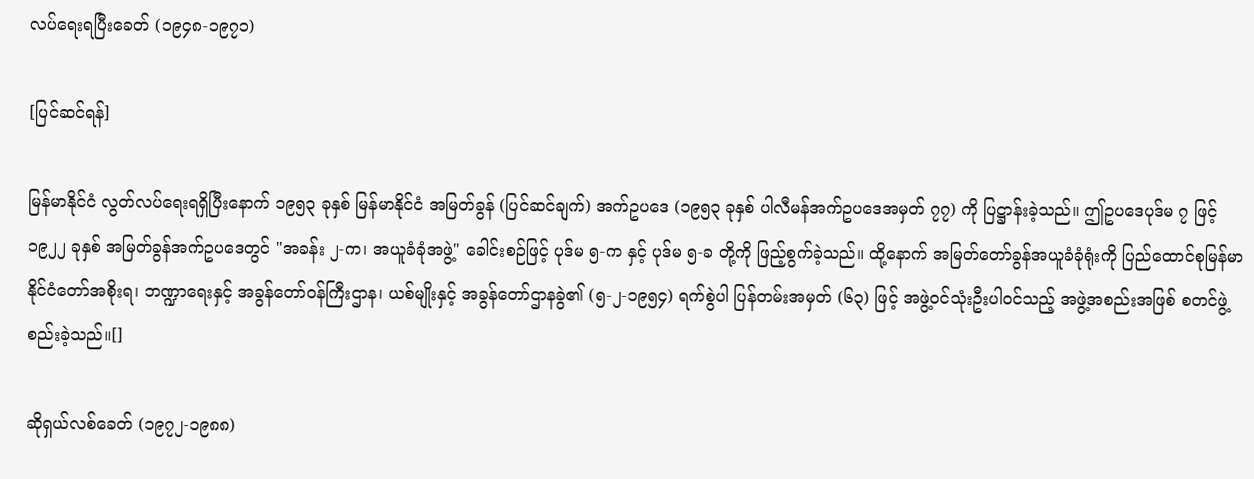လပ်ရေးရပြီးခေတ် (၁၉၄၈-၁၉၇၁)

[ပြင်ဆင်ရန်]

မြန်မာနိုင်ငံ လွတ်လပ်ရေးရရှိပြီးနောက် ၁၉၅၃ ခုနှစ် မြန်မာနိုင်ငံ အမြတ်ခွန် (ပြင်ဆင်ချက်) အက်ဥပဒေ (၁၉၅၃ ခုနှစ် ပါလီမန်အက်ဥပဒေအမှတ် ၇၇) ကို ပြဋ္ဌာန်းခဲ့သည်။ ဤဥပဒေပုဒ်မ ၇ ဖြင့် ၁၉၂၂ ခုနှစ် အမြတ်ခွန်အက်ဥပဒေတွင် "အခန်း ၂-က၊ အယူခံခုံအဖွဲ့" ခေါင်းစဉ်ဖြင့် ပုဒ်မ ၅-က နှင့် ပုဒ်မ ၅-ခ တို့ကို ဖြည့်စွက်ခဲ့သည်။ ထို့နောက် အမြတ်တော်ခွန်အယူခံခုံရုံးကို ပြည်ထောင်စုမြန်မာနိုင်ငံတော်အစိုးရ၊ ဘဏ္ဍာရေးနှင့် အခွန်တော်ဝန်ကြီးဌာန၊ ယစ်မျိုးနှင့် အခွန်တော်ဌာနခွဲ၏ (၅-၂-၁၉၅၄) ရက်စွဲပါ ပြန်တမ်းအမှတ် (၆၃) ဖြင့် အဖွဲ့ဝင်သုံးဦးပါဝင်သည့် အဖွဲ့အစည်းအဖြစ် စတင်ဖွဲ့စည်းခဲ့သည်။[]

ဆိုရှယ်လစ်ခေတ် (၁၉၇၂-၁၉၈၈)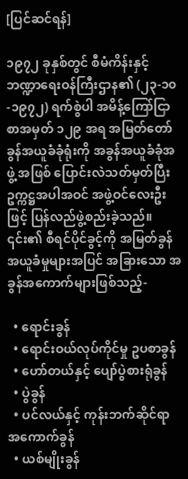[ပြင်ဆင်ရန်]

၁၉၇၂ ခုနှစ်တွင် စီမံကိန်းနှင့် ဘဏ္ဍာရေးဝန်ကြီးဌာန၏ (၂၃-၁၀-၁၉၇၂) ရက်စွဲပါ အမိန့်ကြော်ငြာစာအမှတ် ၁၂၉ အရ အမြတ်တော်ခွန်အယူခံခုံရုံးကို အခွန်အယူခံခုံအဖွဲ့ အဖြစ် ပြောင်းလဲသတ်မှတ်ပြီး ဥက္ကဋ္ဌအပါအဝင် အဖွဲ့ဝင်လေးဦးဖြင့် ပြန်လည်ဖွဲ့စည်းခဲ့သည်။ ၎င်း၏ စီရင်ပိုင်ခွင့်ကို အမြတ်ခွန်အယူခံမှုများအပြင် အခြားသော အခွန်အကောက်များဖြစ်သည့်-

  • ရောင်းခွန်
  • ရောင်းဝယ်လုပ်ကိုင်မှု ဥပစာခွန်
  • ဟော်တယ်နှင့် ပျော်ပွဲစားရုံခွန်
  • ပွဲခွန်
  • ပင်လယ်နှင့် ကုန်းဘက်ဆိုင်ရာ အကောက်ခွန်
  • ယစ်မျိုးခွန်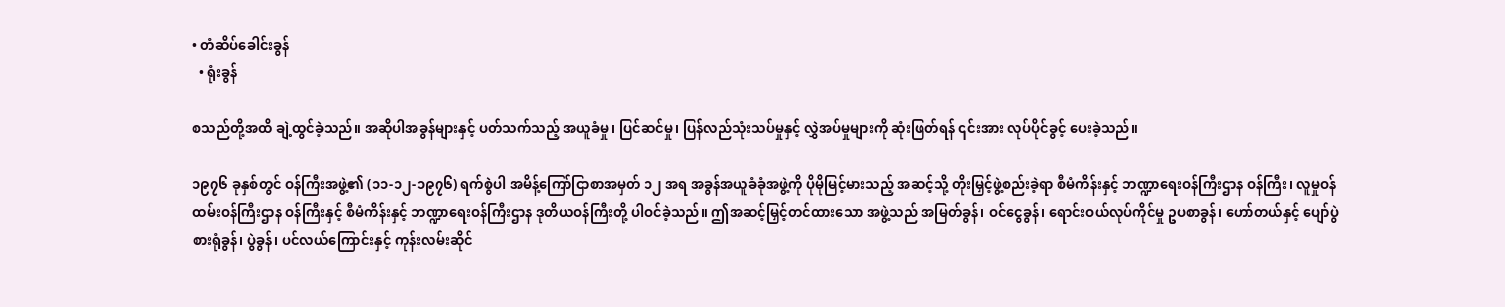• တံဆိပ်ခေါင်းခွန်
  • ရုံးခွန်

စသည်တို့အထိ ချဲ့ထွင်ခဲ့သည်။ အဆိုပါအခွန်များနှင့် ပတ်သက်သည့် အယူခံမှု၊ ပြင်ဆင်မှု၊ ပြန်လည်သုံးသပ်မှုနှင့် လွှဲအပ်မှုများကို ဆုံးဖြတ်ရန် ၎င်းအား လုပ်ပိုင်ခွင့် ပေးခဲ့သည်။

၁၉၇၆ ခုနှစ်တွင် ဝန်ကြီးအဖွဲ့၏ (၁၁-၁၂-၁၉၇၆) ရက်စွဲပါ အမိန့်ကြော်ငြာစာအမှတ် ၁၂ အရ အခွန်အယူခံခုံအဖွဲ့ကို ပိုမိုမြင့်မားသည့် အဆင့်သို့ တိုးမြှင့်ဖွဲ့စည်းခဲ့ရာ စီမံကိန်းနှင့် ဘဏ္ဍာရေးဝန်ကြီးဌာန ဝန်ကြီး၊ လူမှုဝန်ထမ်းဝန်ကြီးဌာန ဝန်ကြီးနှင့် စီမံကိန်းနှင့် ဘဏ္ဍာရေးဝန်ကြီးဌာန ဒုတိယဝန်ကြီးတို့ ပါဝင်ခဲ့သည်။ ဤအဆင့်မြှင့်တင်ထားသော အဖွဲ့သည် အမြတ်ခွန်၊ ဝင်ငွေခွန်၊ ရောင်းဝယ်လုပ်ကိုင်မှု ဥပစာခွန်၊ ဟော်တယ်နှင့် ပျော်ပွဲစားရုံခွန်၊ ပွဲခွန်၊ ပင်လယ်ကြောင်းနှင့် ကုန်းလမ်းဆိုင်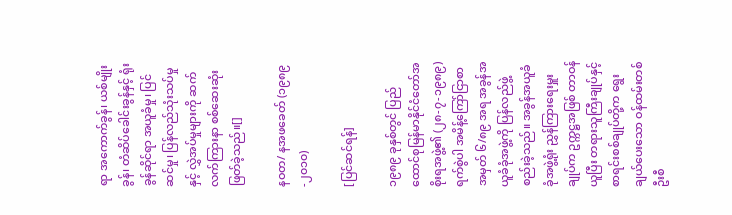ရာ အကောက်ခွန်၊ ယစ်မျိုးခွန်၊ တံဆိပ်ခေါင်းခွန်နှင့် ရုံးခွန်ဆိုင်ရာ အယူခံမှု၊ ပြင်ဆင်မှု၊ ပြန်လည်သုံးသပ်မှုနှင့် လွှဲအပ်မှုများကို ဆက်လက်ကြားနာ စစ်ဆေးဆုံးဖြတ်ခဲ့သည်။[]

နဝတ/ နအဖခေတ် (၁၉၈၉-၂၀၁၀)

[ပြင်ဆင်ရန်]

၁၉၈၉ ခုနှစ်တွင် ပြည်ထောင်စုမြန်မာနိုင်ငံတော်အစိုးရအဖွဲ့၏ (၂၈-၇-၁၉၈၉) ရက်စွဲပါ အမိန့်ကြော်ငြာစာအမှတ် ၆/၈၉ အရ အခွန်အယူခံခုံအဖွဲ့ကို ပြန်လည်ဖွဲ့စည်းခဲ့သည်။ အခွန်အယူခံခုံအဖွဲ့ရုံး ညွှန်ကြားရေးမှူးချုပ်က ဥက္ကဋ္ဌအဖြစ် တာဝန်ယူပြီး တရားသူကြီးချုပ်နှင့် စာရင်းစစ်ချုပ်တို့က ရွေးချယ်ပေးသော ဝန်ထမ်းတစ်ဦးစီ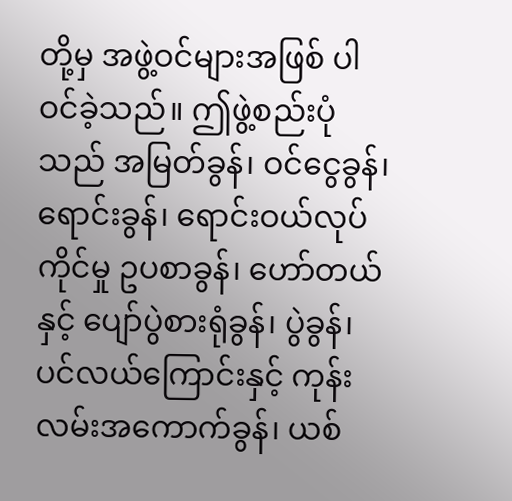တို့မှ အဖွဲ့ဝင်များအဖြစ် ပါဝင်ခဲ့သည်။ ဤဖွဲ့စည်းပုံသည် အမြတ်ခွန်၊ ဝင်ငွေခွန်၊ ရောင်းခွန်၊ ရောင်းဝယ်လုပ်ကိုင်မှု ဥပစာခွန်၊ ဟော်တယ်နှင့် ပျော်ပွဲစားရုံခွန်၊ ပွဲခွန်၊ ပင်လယ်ကြောင်းနှင့် ကုန်းလမ်းအကောက်ခွန်၊ ယစ်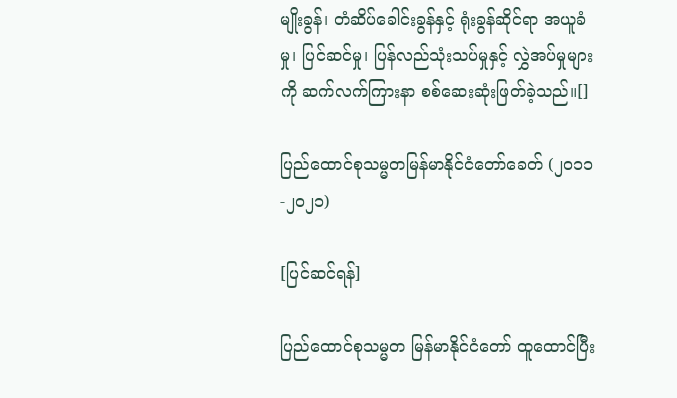မျိုးခွန်၊ တံဆိပ်ခေါင်းခွန်နှင့် ရုံးခွန်ဆိုင်ရာ အယူခံမှု၊ ပြင်ဆင်မှု၊ ပြန်လည်သုံးသပ်မှုနှင့် လွှဲအပ်မှုများကို ဆက်လက်ကြားနာ စစ်ဆေးဆုံးဖြတ်ခဲ့သည်။[]

ပြည်ထောင်စုသမ္မတမြန်မာနိုင်ငံတော်ခေတ် (၂၀၁၁-၂၀၂၁)

[ပြင်ဆင်ရန်]

ပြည်ထောင်စုသမ္မတ မြန်မာနိုင်ငံတော် ထူထောင်ပြီး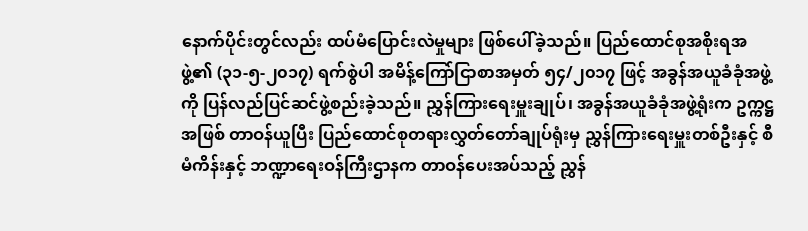နောက်ပိုင်းတွင်လည်း ထပ်မံပြောင်းလဲမှုများ ဖြစ်ပေါ်ခဲ့သည်။ ပြည်ထောင်စုအစိုးရအဖွဲ့၏ (၃၁-၅-၂၀၁၇) ရက်စွဲပါ အမိန့်ကြော်ငြာစာအမှတ် ၅၄/၂၀၁၇ ဖြင့် အခွန်အယူခံခုံအဖွဲ့ကို ပြန်လည်ပြင်ဆင်ဖွဲ့စည်းခဲ့သည်။ ညွှန်ကြားရေးမှူးချုပ်၊ အခွန်အယူခံခုံအဖွဲ့ရုံးက ဥက္ကဋ္ဌအဖြစ် တာဝန်ယူပြီး ပြည်ထောင်စုတရားလွှတ်တော်ချုပ်ရုံးမှ ညွှန်ကြားရေးမှူးတစ်ဦးနှင့် စီမံကိန်းနှင့် ဘဏ္ဍာရေးဝန်ကြီးဌာနက တာဝန်ပေးအပ်သည့် ညွှန်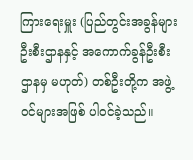ကြားရေးမှူး (ပြည်တွင်းအခွန်များဦးစီးဌာနနှင့် အကောက်ခွန်ဦးစီးဌာနမှ မဟုတ်) တစ်ဦးတို့က အဖွဲ့ဝင်များအဖြစ် ပါဝင်ခဲ့သည်။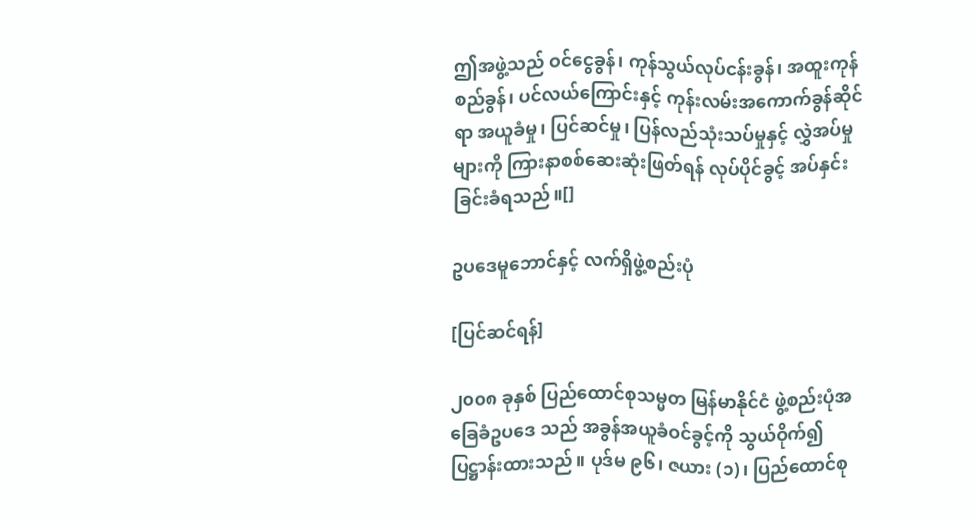ဤအဖွဲ့သည် ဝင်ငွေခွန်၊ ကုန်သွယ်လုပ်ငန်းခွန်၊ အထူးကုန်စည်ခွန်၊ ပင်လယ်ကြောင်းနှင့် ကုန်းလမ်းအကောက်ခွန်ဆိုင်ရာ အယူခံမှု၊ ပြင်ဆင်မှု၊ ပြန်လည်သုံးသပ်မှုနှင့် လွှဲအပ်မှုများကို ကြားနာစစ်ဆေးဆုံးဖြတ်ရန် လုပ်ပိုင်ခွင့် အပ်နှင်းခြင်းခံရသည်။[]

ဥပဒေမူဘောင်နှင့် လက်ရှိဖွဲ့စည်းပုံ

[ပြင်ဆင်ရန်]

၂၀၀၈ ခုနှစ် ပြည်ထောင်စုသမ္မတ မြန်မာနိုင်ငံ ဖွဲ့စည်းပုံအခြေခံဥပဒေ သည် အခွန်အယူခံဝင်ခွင့်ကို သွယ်ဝိုက်၍ ပြဋ္ဌာန်းထားသည်။ ပုဒ်မ ၉၆၊ ဇယား (၁)၊ ပြည်ထောင်စု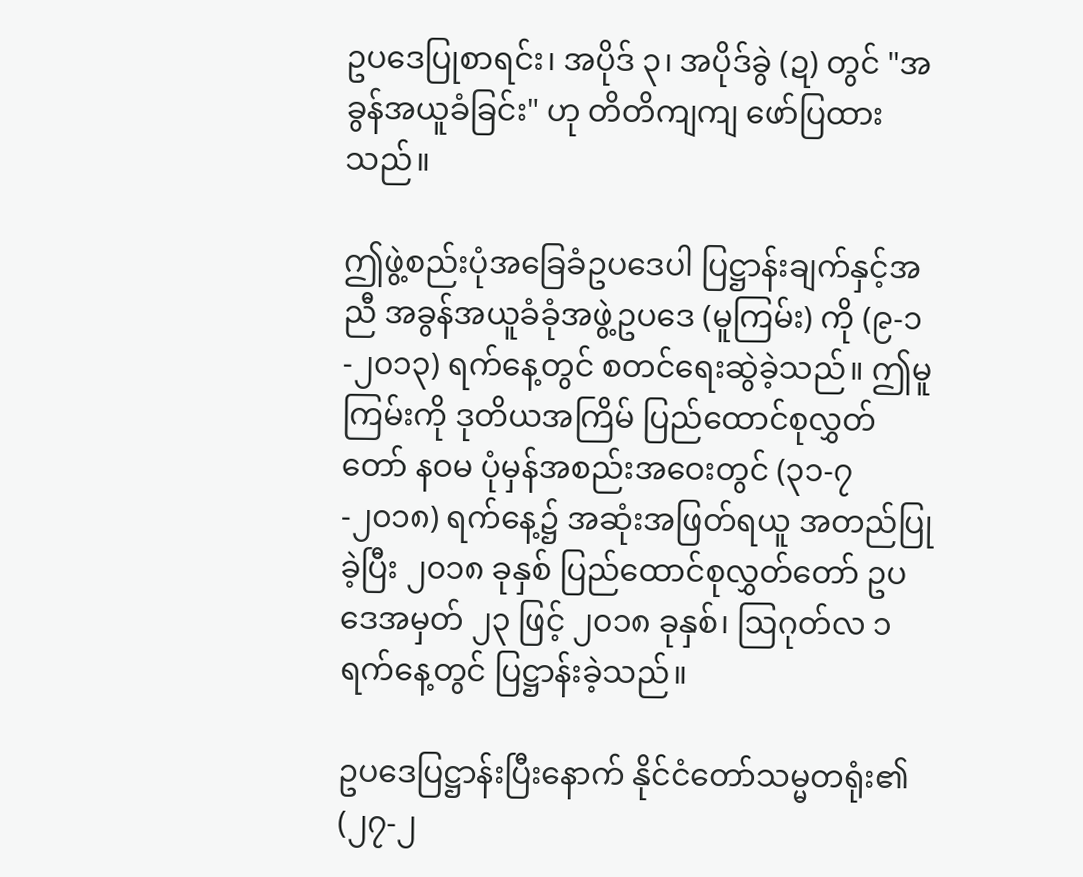ဥပဒေပြုစာရင်း၊ အပိုဒ် ၃၊ အပိုဒ်ခွဲ (ဍ) တွင် "အခွန်အယူခံခြင်း" ဟု တိတိကျကျ ဖော်ပြထားသည်။

ဤဖွဲ့စည်းပုံအခြေခံဥပဒေပါ ပြဋ္ဌာန်းချက်နှင့်အညီ အခွန်အယူခံခုံအဖွဲ့ဥပဒေ (မူကြမ်း) ကို (၉-၁-၂၀၁၃) ရက်နေ့တွင် စတင်ရေးဆွဲခဲ့သည်။ ဤမူကြမ်းကို ဒုတိယအကြိမ် ပြည်ထောင်စုလွှတ်တော် နဝမ ပုံမှန်အစည်းအဝေးတွင် (၃၁-၇-၂၀၁၈) ရက်နေ့၌ အဆုံးအဖြတ်ရယူ အတည်ပြုခဲ့ပြီး ၂၀၁၈ ခုနှစ် ပြည်ထောင်စုလွှတ်တော် ဥပဒေအမှတ် ၂၃ ဖြင့် ၂၀၁၈ ခုနှစ်၊ ဩဂုတ်လ ၁ ရက်နေ့တွင် ပြဋ္ဌာန်းခဲ့သည်။

ဥပဒေပြဋ္ဌာန်းပြီးနောက် နိုင်ငံတော်သမ္မတရုံး၏ (၂၇-၂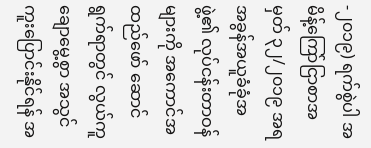-၂၀၁၉) ရက်စွဲပါ အမိန့်ကြော်ငြာစာအမှတ် ၃၂/၂၀၁၉ အရ အခွန်အယူခံခုံအဖွဲ့၏ လုပ်ငန်းတာဝန်များကို အကောင်အထည်ဖော် ဆောင်ရွက်ရာတွင် လွယ်ကူချောမွေ့စွာ အသွင်ကူးပြောင်းနိုင်ရန် အ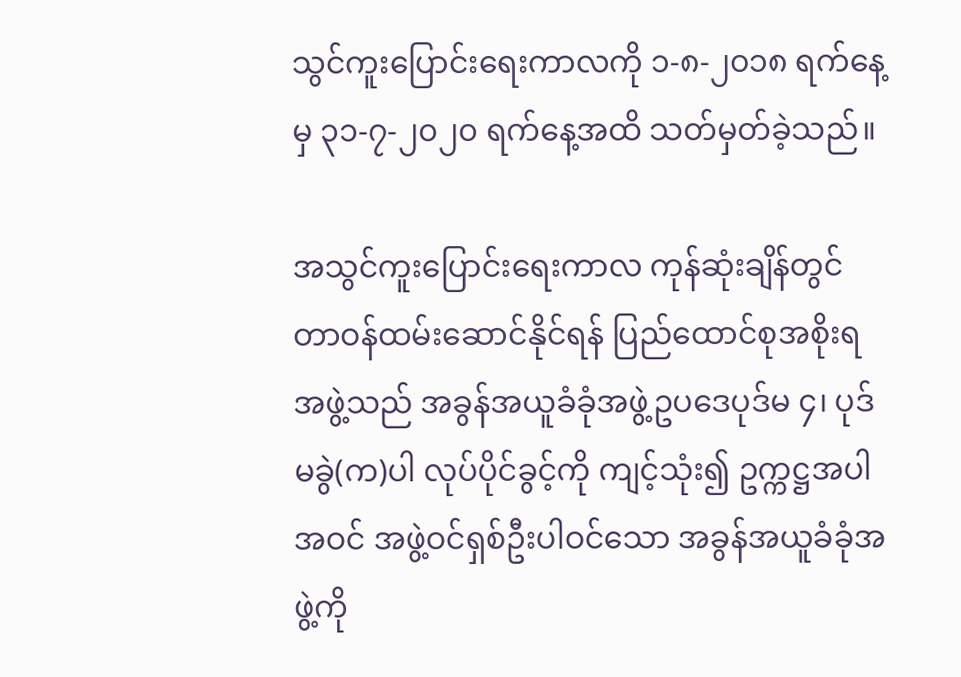သွင်ကူးပြောင်းရေးကာလကို ၁-၈-၂၀၁၈ ရက်နေ့မှ ၃၁-၇-၂၀၂၀ ရက်နေ့အထိ သတ်မှတ်ခဲ့သည်။

အသွင်ကူးပြောင်းရေးကာလ ကုန်ဆုံးချိန်တွင် တာဝန်ထမ်းဆောင်နိုင်ရန် ပြည်ထောင်စုအစိုးရအဖွဲ့သည် အခွန်အယူခံခုံအဖွဲ့ဥပဒေပုဒ်မ ၄၊ ပုဒ်မခွဲ(က)ပါ လုပ်ပိုင်ခွင့်ကို ကျင့်သုံး၍ ဥက္ကဋ္ဌအပါအဝင် အဖွဲ့ဝင်ရှစ်ဦးပါဝင်သော အခွန်အယူခံခုံအဖွဲ့ကို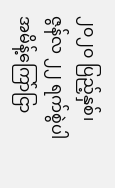၂၀၂၀ ပြည့်နှစ်၊ ဇွန်လ ၂၂ ရက်စွဲပါ အမိန့်ကြော်ငြာ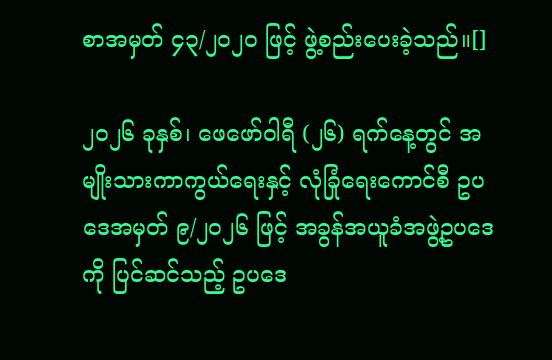စာအမှတ် ၄၃/၂၀၂၀ ဖြင့် ဖွဲ့စည်းပေးခဲ့သည်။[]

၂၀၂၆ ခုနှစ်၊ ဖေဖော်ဝါရီ (၂၆) ရက်နေ့တွင် အမျိုးသားကာကွယ်ရေးနှင့် လုံခြုံရေးကောင်စီ ဥပဒေအမှတ် ၉/၂၀၂၆ ဖြင့် အခွန်အယူခံအဖွဲ့ဥပဒေကို ပြင်ဆင်သည့် ဥပဒေ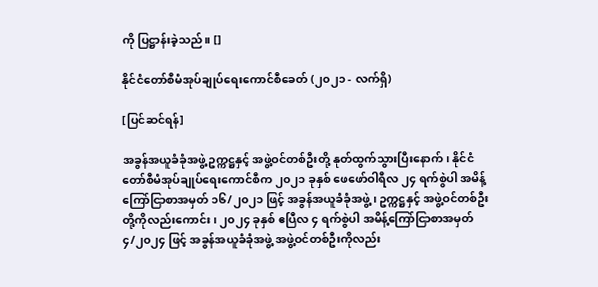ကို ပြဋ္ဌာန်းခဲ့သည်။ []

နိုင်ငံတော်စီမံအုပ်ချုပ်ရေးကောင်စီခေတ် (၂၀၂၁ - လက်ရှိ)

[ပြင်ဆင်ရန်]

အခွန်အယူခံခုံအဖွဲ့ ဥက္ကဋ္ဌနှင့် အဖွဲ့ဝင်တစ်ဦးတို့ နုတ်ထွက်သွားပြီးနောက်၊ နိုင်ငံတော်စီမံအုပ်ချုပ်ရေးကောင်စီက ၂၀၂၁ ခုနှစ် ဖေဖော်ဝါရီလ ၂၄ ရက်စွဲပါ အမိန့်ကြော်ငြာစာအမှတ် ၁၆/၂၀၂၁ ဖြင့် အခွန်အယူခံခုံအဖွဲ့၊ ဥက္ကဋ္ဌနှင့် အဖွဲ့ဝင်တစ်ဦးတို့ကိုလည်းကောင်း၊ ၂၀၂၄ ခုနှစ် ဧပြီလ ၄ ရက်စွဲပါ အမိန့်ကြော်ငြာစာအမှတ် ၄/၂၀၂၄ ဖြင့် အခွန်အယူခံခုံအဖွဲ့ အဖွဲ့ဝင်တစ်ဦးကိုလည်း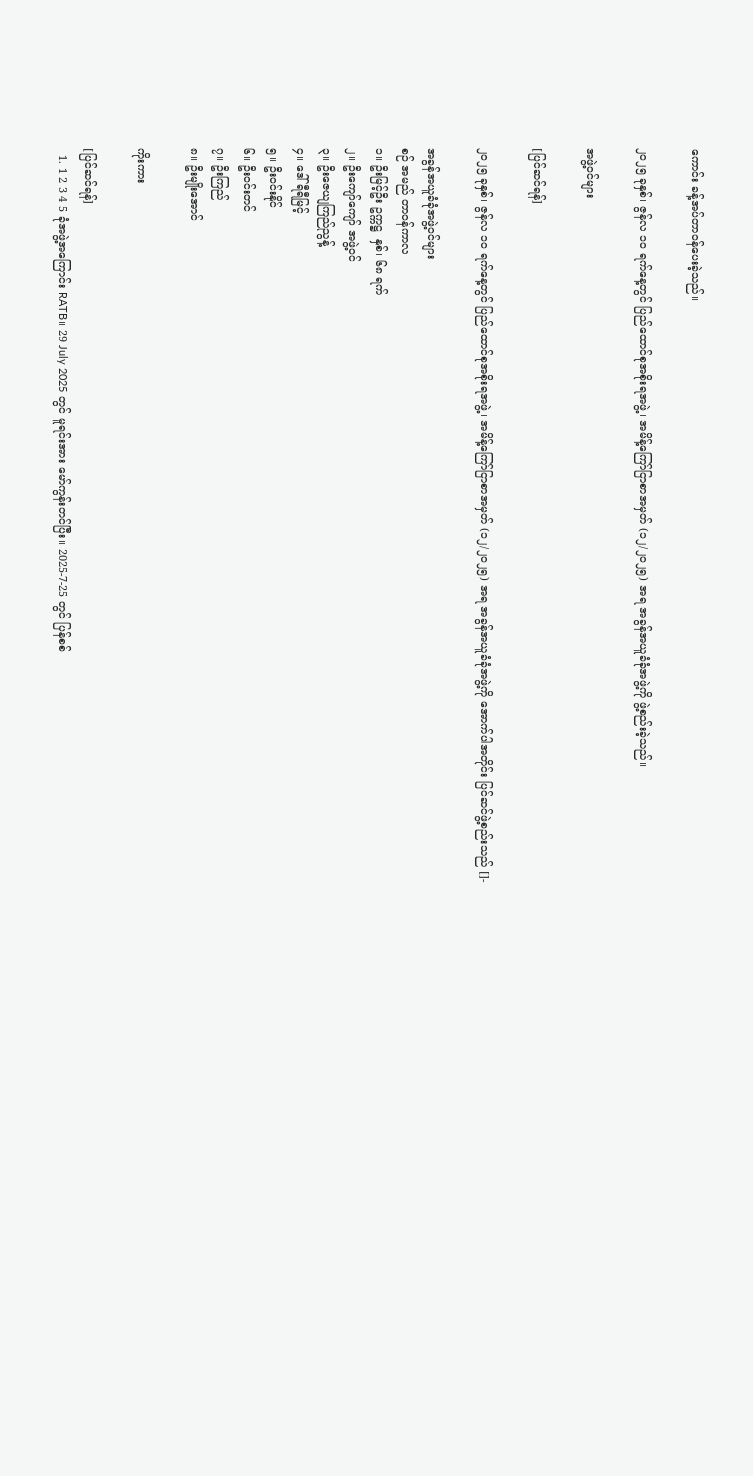ကောင်း ခန့်အပ်တာဝန်ပေးခဲ့သည်။

၂၀၂၅ ခုနှစ်၊ ဇွန်လ ၁၀ ရက်နေ့တွင် ပြည်ထောင်စုအစိုးရအဖွဲ့၊ အမိန့်ကြော်ငြာစာအမှတ် (၁၂/၂၀၂၅) အရ အခွန်အယူခံခုံအဖွဲ့ကို ဖွဲ့စည်းခဲ့သည်။

အဖွဲ့ဝင်များ

[ပြင်ဆင်ရန်]

၂၀၂၅ ခုနှစ်၊ ဇွန်လ ၁၀ ရက်နေ့တွင် ပြည်ထောင်စုအစိုးရအဖွဲ့၊ အမိန့်ကြော်ငြာစာအမှတ် (၁၂/၂၀၂၅) အရ အခွန်အယူခံခုံအဖွဲ့ကို အောက်ပါအတိုင်း ပြင်ဆင်ဖွဲ့စည်းသည် []-

အခွန်အယူခံခုံအဖွဲ့ဝင်များ
စဉ် အမည် တာဝန်ကာလ
၁။ ဦးမြင့်ဦး ဥက္ကဋ္ဌ  နှစ်၊ ၆၈ ရက်
၂။ ဦးကျော်ကျော် အဖွဲ့ဝင်
၃။ ဦးဇေယျကြည်ညွန့်
၄။ ဒေါ်ရီရီမြင့်
၅။ ဦးဝင်းနိုင်
၆။ ဦးဝင်းတင်
၇။ ဦးကြည်
၈။ ဦးမျိုးအောင်

ကိုးကား

[ပြင်ဆင်ရန်]
  1. 1 2 3 4 5 ခုံအဖွဲ့အကြောင်း RATB။ 29 July 2025 တွင် မူရင်းအား မော်ကွန်းတင်ပြီး။ 2025-7-25 တွင် ပြန်စစ်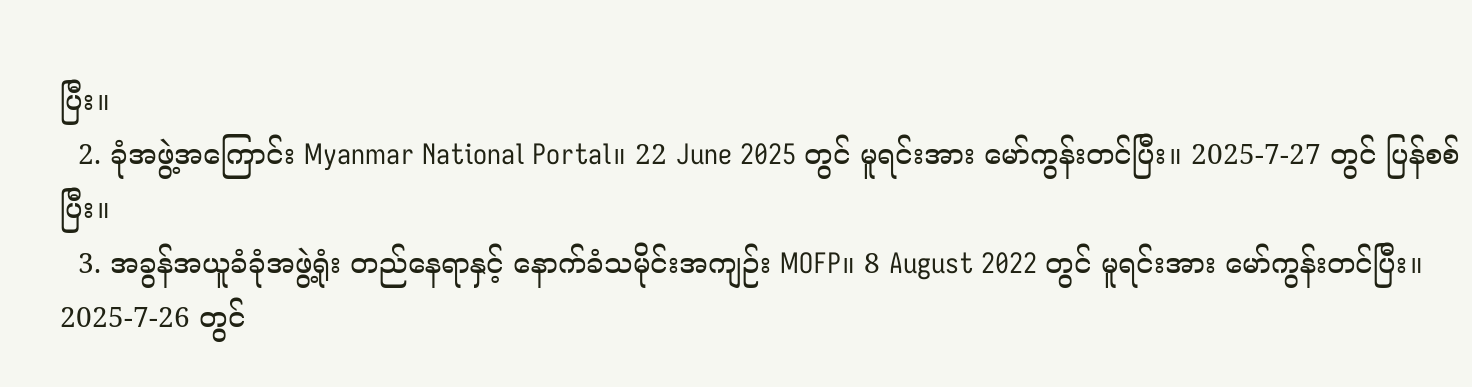ပြီး။
  2. ခုံအဖွဲ့အကြောင်း Myanmar National Portal။ 22 June 2025 တွင် မူရင်းအား မော်ကွန်းတင်ပြီး။ 2025-7-27 တွင် ပြန်စစ်ပြီး။
  3. အခွန်အယူခံခုံအဖွဲ့ရုံး တည်နေရာနှင့် နောက်ခံသမိုင်းအကျဉ်း MOFP။ 8 August 2022 တွင် မူရင်းအား မော်ကွန်းတင်ပြီး။ 2025-7-26 တွင်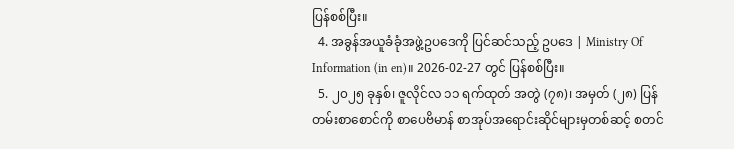ပြန်စစ်ပြီး။
  4. အခွန်အယူခံခုံအဖွဲ့ဥပဒေကို ပြင်ဆင်သည့် ဥပဒေ | Ministry Of Information (in en)။ 2026-02-27 တွင် ပြန်စစ်ပြီး။
  5. ၂၀၂၅ ခုနှစ်၊ ဇူလိုင်လ ၁၁ ရက်ထုတ် အတွဲ (၇၈)၊ အမှတ် (၂၈) ပြန်တမ်းစာစောင်ကို စာပေဗိမာန် စာအုပ်အရောင်းဆိုင်များမှတစ်ဆင့် စတင်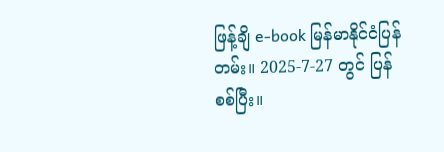ဖြန့်ချိ e-book မြန်မာနိုင်ငံပြန်တမ်း။ 2025-7-27 တွင် ပြန်စစ်ပြီး။